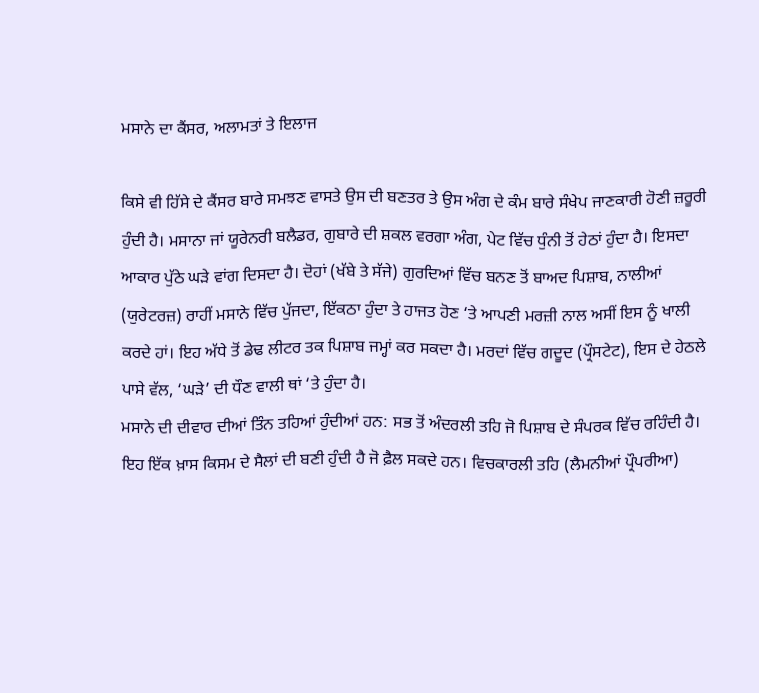ਮਸਾਨੇ ਦਾ ਕੈਂਸਰ, ਅਲਾਮਤਾਂ ਤੇ ਇਲਾਜ

ਕਿਸੇ ਵੀ ਹਿੱਸੇ ਦੇ ਕੈਂਸਰ ਬਾਰੇ ਸਮਝਣ ਵਾਸਤੇ ਉਸ ਦੀ ਬਣਤਰ ਤੇ ਉਸ ਅੰਗ ਦੇ ਕੰਮ ਬਾਰੇ ਸੰਖੇਪ ਜਾਣਕਾਰੀ ਹੋਣੀ ਜ਼ਰੂਰੀ ਹੁੰਦੀ ਹੈ। ਮਸਾਨਾ ਜਾਂ ਯੂਰੇਨਰੀ ਬਲੈਡਰ, ਗੁਬਾਰੇ ਦੀ ਸ਼ਕਲ ਵਰਗਾ ਅੰਗ, ਪੇਟ ਵਿੱਚ ਧੁੰਨੀ ਤੋਂ ਹੇਠਾਂ ਹੁੰਦਾ ਹੈ। ਇਸਦਾ ਆਕਾਰ ਪੁੱਠੇ ਘੜੇ ਵਾਂਗ ਦਿਸਦਾ ਹੈ। ਦੋਹਾਂ (ਖੱਬੇ ਤੇ ਸੱਜੇ) ਗੁਰਦਿਆਂ ਵਿੱਚ ਬਨਣ ਤੋਂ ਬਾਅਦ ਪਿਸ਼ਾਬ, ਨਾਲੀਆਂ (ਯੁਰੇਟਰਜ਼) ਰਾਹੀਂ ਮਸਾਨੇ ਵਿੱਚ ਪੁੱਜਦਾ, ਇੱਕਠਾ ਹੁੰਦਾ ਤੇ ਹਾਜਤ ਹੋਣ ‘ਤੇ ਆਪਣੀ ਮਰਜ਼ੀ ਨਾਲ ਅਸੀਂ ਇਸ ਨੂੰ ਖਾਲੀ ਕਰਦੇ ਹਾਂ। ਇਹ ਅੱਧੇ ਤੋਂ ਡੇਢ ਲੀਟਰ ਤਕ ਪਿਸ਼ਾਬ ਜਮ੍ਹਾਂ ਕਰ ਸਕਦਾ ਹੈ। ਮਰਦਾਂ ਵਿੱਚ ਗਦੂਦ (ਪ੍ਰੌਸਟੇਟ), ਇਸ ਦੇ ਹੇਠਲੇ ਪਾਸੇ ਵੱਲ, ‘ਘੜੇ’ ਦੀ ਧੌਣ ਵਾਲੀ ਥਾਂ ‘ਤੇ ਹੁੰਦਾ ਹੈ।
ਮਸਾਨੇ ਦੀ ਦੀਵਾਰ ਦੀਆਂ ਤਿੰਨ ਤਹਿਆਂ ਹੁੰਦੀਆਂ ਹਨ: ਸਭ ਤੋਂ ਅੰਦਰਲੀ ਤਹਿ ਜੋ ਪਿਸ਼ਾਬ ਦੇ ਸੰਪਰਕ ਵਿੱਚ ਰਹਿੰਦੀ ਹੈ। ਇਹ ਇੱਕ ਖ਼ਾਸ ਕਿਸਮ ਦੇ ਸੈਲਾਂ ਦੀ ਬਣੀ ਹੁੰਦੀ ਹੈ ਜੋ ਫ਼ੈਲ ਸਕਦੇ ਹਨ। ਵਿਚਕਾਰਲੀ ਤਹਿ (ਲੈਮਨੀਆਂ ਪ੍ਰੌਪਰੀਆ)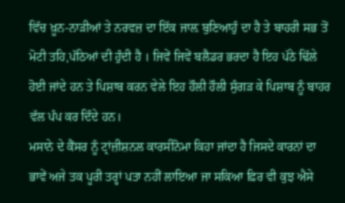ਵਿੱਚ ਖ਼ੂਨ-ਨਾੜੀਆਂ ਤੇ ਨਰਵਜ਼ ਦਾ ਇੱਕ ਜਾਲ਼ ਬੁਣਿਆਹੁੰ ਦਾ ਹੈ ਤੇ ਬਾਹਰੀ ਸਭ ਤੋਂ ਮੋਟੀ ਤਹਿ,ਪੱਠਿਆਂ ਦੀ ਹੁੰਦੀ ਹੈ । ਜਿਵੇਂ ਜਿਵੇਂ ਬਲੈਡਰ ਭਰਦਾ ਹੈ ਇਹ ਪੱਠੇ ਢਿੱਲੇ ਹੋਈ ਜਾਂਦੇ ਹਨ ਤੇ ਪਿਸ਼ਾਬ ਕਰਨ ਵੇਲੇ ਇਹ ਹੌਲੀ ਹੌਲੀ ਸੁੰਗੜ ਕੇ ਪਿਸ਼ਾਬ ਨੂੰ ਬਾਹਰ ਵੱਲ ਪੰਪ ਕਰ ਦਿੰਦੇ ਹਨ।
ਮਸਾਨੇ ਦੇ ਕੈਂਸਰ ਨੂੰ ਟ੍ਰਾਂਜ਼ੀਸ਼ਨਲ ਕਾਰਸੀਨੋਮਾ ਕਿਹਾ ਜਾਂਦਾ ਹੈ ਜਿਸਦੇ ਕਾਰਨਾਂ ਦਾ ਭਾਵੇਂ ਅਜੇ ਤਕ ਪੂਰੀ ਤਰ੍ਹਾਂ ਪਤਾ ਨਹੀਂ ਲਾਇਆ ਜਾ ਸਕਿਆ ਫ਼ਿਰ ਵੀ ਕੁਝ ਐਸੇ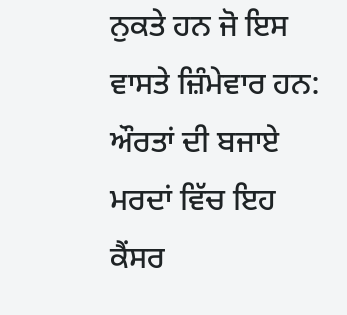ਨੁਕਤੇ ਹਨ ਜੋ ਇਸ ਵਾਸਤੇ ਜ਼ਿੰਮੇਵਾਰ ਹਨ:
ਔਰਤਾਂ ਦੀ ਬਜਾਏ ਮਰਦਾਂ ਵਿੱਚ ਇਹ ਕੈਂਸਰ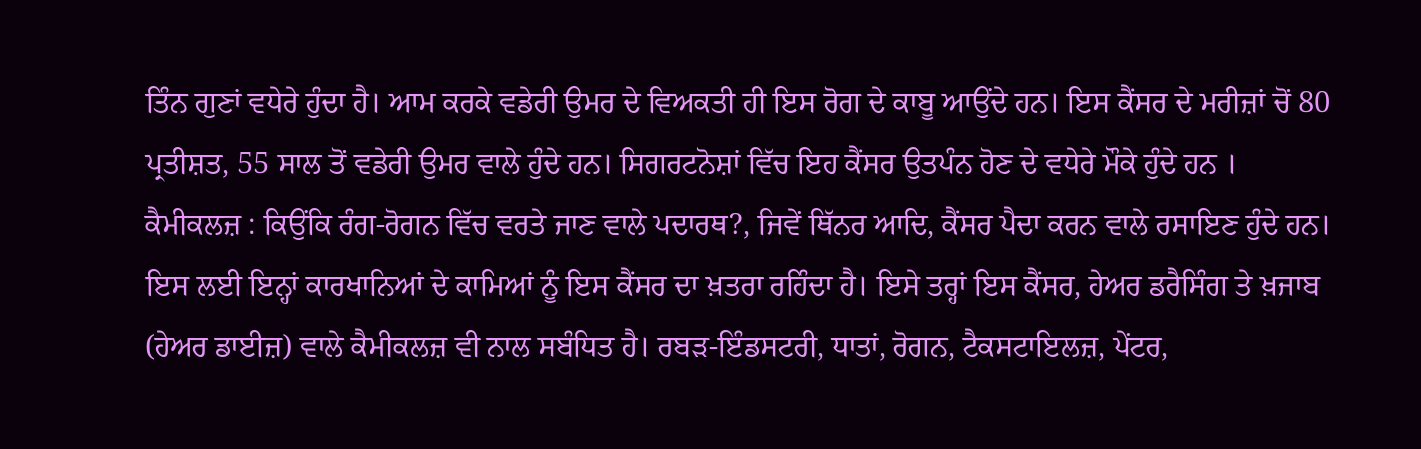ਤਿੰਨ ਗੁਣਾਂ ਵਧੇਰੇ ਹੁੰਦਾ ਹੈ। ਆਮ ਕਰਕੇ ਵਡੇਰੀ ਉਮਰ ਦੇ ਵਿਅਕਤੀ ਹੀ ਇਸ ਰੋਗ ਦੇ ਕਾਬੂ ਆਉਂਦੇ ਹਨ। ਇਸ ਕੈਂਸਰ ਦੇ ਮਰੀਜ਼ਾਂ ਚੋਂ 80 ਪ੍ਰਤੀਸ਼ਤ, 55 ਸਾਲ ਤੋਂ ਵਡੇਰੀ ਉਮਰ ਵਾਲੇ ਹੁੰਦੇ ਹਨ। ਸਿਗਰਟਨੋਸ਼ਾਂ ਵਿੱਚ ਇਹ ਕੈਂਸਰ ਉਤਪੰਨ ਹੋਣ ਦੇ ਵਧੇਰੇ ਮੌਕੇ ਹੁੰਦੇ ਹਨ ।
ਕੈਮੀਕਲਜ਼ : ਕਿਉਂਕਿ ਰੰਗ-ਰੋਗਨ ਵਿੱਚ ਵਰਤੇ ਜਾਣ ਵਾਲੇ ਪਦਾਰਥ?, ਜਿਵੇਂ ਥਿੱਨਰ ਆਦਿ, ਕੈਂਸਰ ਪੈਦਾ ਕਰਨ ਵਾਲੇ ਰਸਾਇਣ ਹੁੰਦੇ ਹਨ। ਇਸ ਲਈ ਇਨ੍ਹਾਂ ਕਾਰਖਾਨਿਆਂ ਦੇ ਕਾਮਿਆਂ ਨੂੰ ਇਸ ਕੈਂਸਰ ਦਾ ਖ਼ਤਰਾ ਰਹਿੰਦਾ ਹੈ। ਇਸੇ ਤਰ੍ਹਾਂ ਇਸ ਕੈਂਸਰ, ਹੇਅਰ ਡਰੈਸਿੰਗ ਤੇ ਖ਼ਜਾਬ (ਹੇਅਰ ਡਾਈਜ਼) ਵਾਲੇ ਕੈਮੀਕਲਜ਼ ਵੀ ਨਾਲ ਸਬੰਧਿਤ ਹੈ। ਰਬੜ-ਇੰਡਸਟਰੀ, ਧਾਤਾਂ, ਰੋਗਨ, ਟੈਕਸਟਾਇਲਜ਼, ਪੇਂਟਰ,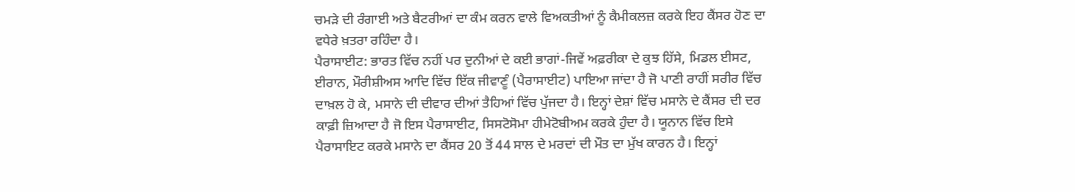ਚਮੜੇ ਦੀ ਰੰਗਾਈ ਅਤੇ ਬੈਟਰੀਆਂ ਦਾ ਕੰਮ ਕਰਨ ਵਾਲੇ ਵਿਅਕਤੀਆਂ ਨੂੰ ਕੈਮੀਕਲਜ਼ ਕਰਕੇ ਇਹ ਕੈਂਸਰ ਹੋਣ ਦਾ ਵਧੇਰੇ ਖ਼ਤਰਾ ਰਹਿੰਦਾ ਹੈ।
ਪੈਰਾਸਾਈਟ: ਭਾਰਤ ਵਿੱਚ ਨਹੀਂ ਪਰ ਦੁਨੀਆਂ ਦੇ ਕਈ ਭਾਗਾਂ-ਜਿਵੇਂ ਅਫ਼ਰੀਕਾ ਦੇ ਕੁਝ ਹਿੱਸੇ, ਮਿਡਲ ਈਸਟ, ਈਰਾਨ, ਮੌਰੀਸ਼ੀਅਸ ਆਦਿ ਵਿੱਚ ਇੱਕ ਜੀਵਾਣੂੰ (ਪੈਰਾਸਾਈਟ) ਪਾਇਆ ਜਾਂਦਾ ਹੈ ਜੋ ਪਾਣੀ ਰਾਹੀਂ ਸਰੀਰ ਵਿੱਚ ਦਾਖ਼ਲ ਹੋ ਕੇ, ਮਸਾਨੇ ਦੀ ਦੀਵਾਰ ਦੀਆਂ ਤੈਹਿਆਂ ਵਿੱਚ ਪੁੱਜਦਾ ਹੈ। ਇਨ੍ਹਾਂ ਦੇਸ਼ਾਂ ਵਿੱਚ ਮਸਾਨੇ ਦੇ ਕੈਂਸਰ ਦੀ ਦਰ ਕਾਫ਼ੀ ਜ਼ਿਆਦਾ ਹੈ ਜੋ ਇਸ ਪੈਰਾਸਾਈਟ, ਸਿਸਟੋਸੋਮਾ ਹੀਮੇਟੋਬੀਅਮ ਕਰਕੇ ਹੁੰਦਾ ਹੈ। ਯੂਨਾਨ ਵਿੱਚ ਇਸੇ ਪੈਰਾਸਾਇਟ ਕਰਕੇ ਮਸਾਨੇ ਦਾ ਕੈਂਸਰ 20 ਤੋਂ 44 ਸਾਲ ਦੇ ਮਰਦਾਂ ਦੀ ਮੌਤ ਦਾ ਮੁੱਖ ਕਾਰਨ ਹੈ। ਇਨ੍ਹਾਂ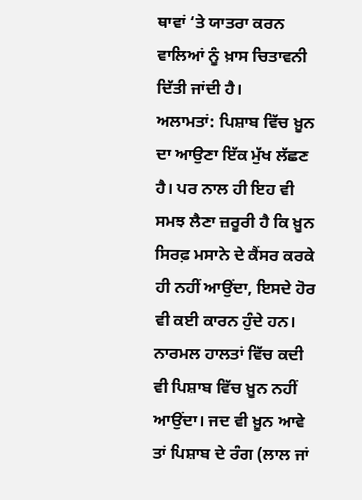ਥਾਵਾਂ ‘ਤੇ ਯਾਤਰਾ ਕਰਨ ਵਾਲਿਆਂ ਨੂੰ ਖ਼ਾਸ ਚਿਤਾਵਨੀ ਦਿੱਤੀ ਜਾਂਦੀ ਹੈ।
ਅਲਾਮਤਾਂ: ਪਿਸ਼ਾਬ ਵਿੱਚ ਖ਼ੂਨ ਦਾ ਆਉਣਾ ਇੱਕ ਮੁੱਖ ਲੱਛਣ ਹੈ। ਪਰ ਨਾਲ ਹੀ ਇਹ ਵੀ ਸਮਝ ਲੈਣਾ ਜ਼ਰੂਰੀ ਹੈ ਕਿ ਖ਼ੂਨ ਸਿਰਫ਼ ਮਸਾਨੇ ਦੇ ਕੈਂਸਰ ਕਰਕੇ ਹੀ ਨਹੀਂ ਆਉਂਦਾ, ਇਸਦੇ ਹੋਰ ਵੀ ਕਈ ਕਾਰਨ ਹੁੰਦੇ ਹਨ। ਨਾਰਮਲ ਹਾਲਤਾਂ ਵਿੱਚ ਕਦੀ ਵੀ ਪਿਸ਼ਾਬ ਵਿੱਚ ਖ਼ੂਨ ਨਹੀਂ ਆਉਂਦਾ। ਜਦ ਵੀ ਖ਼ੂਨ ਆਵੇ ਤਾਂ ਪਿਸ਼ਾਬ ਦੇ ਰੰਗ (ਲਾਲ ਜਾਂ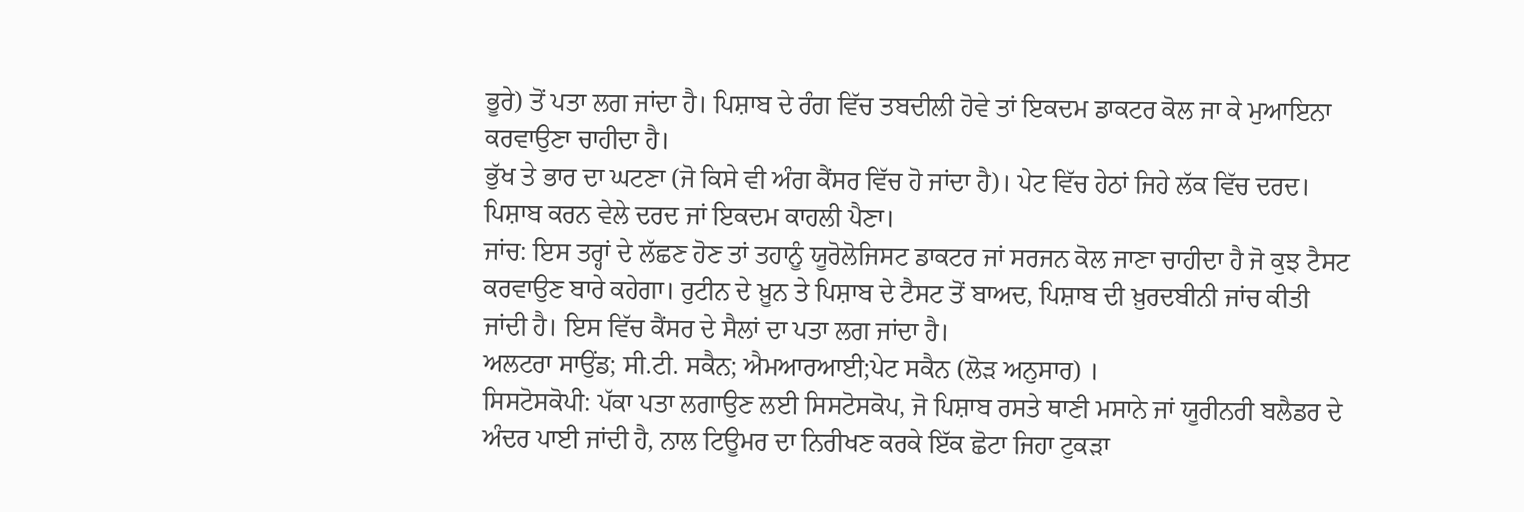ਭੂਰੇ) ਤੋਂ ਪਤਾ ਲਗ ਜਾਂਦਾ ਹੈ। ਪਿਸ਼ਾਬ ਦੇ ਰੰਗ ਵਿੱਚ ਤਬਦੀਲੀ ਹੋਵੇ ਤਾਂ ਇਕਦਮ ਡਾਕਟਰ ਕੋਲ ਜਾ ਕੇ ਮੁਆਇਨਾ ਕਰਵਾਉਣਾ ਚਾਹੀਦਾ ਹੈ।
ਭੁੱਖ ਤੇ ਭਾਰ ਦਾ ਘਟਣਾ (ਜੋ ਕਿਸੇ ਵੀ ਅੰਗ ਕੈਂਸਰ ਵਿੱਚ ਹੋ ਜਾਂਦਾ ਹੈ)। ਪੇਟ ਵਿੱਚ ਹੇਠਾਂ ਜਿਹੇ ਲੱਕ ਵਿੱਚ ਦਰਦ। ਪਿਸ਼ਾਬ ਕਰਨ ਵੇਲੇ ਦਰਦ ਜਾਂ ਇਕਦਮ ਕਾਹਲੀ ਪੈਣਾ।
ਜਾਂਚ: ਇਸ ਤਰ੍ਹਾਂ ਦੇ ਲੱਛਣ ਹੋਣ ਤਾਂ ਤਹਾਨੂੰ ਯੂਰੋਲੋਜਿਸਟ ਡਾਕਟਰ ਜਾਂ ਸਰਜਨ ਕੋਲ ਜਾਣਾ ਚਾਹੀਦਾ ਹੈ ਜੋ ਕੁਝ ਟੈਸਟ ਕਰਵਾਉਣ ਬਾਰੇ ਕਹੇਗਾ। ਰੁਟੀਨ ਦੇ ਖ਼ੂਨ ਤੇ ਪਿਸ਼ਾਬ ਦੇ ਟੈਸਟ ਤੋਂ ਬਾਅਦ, ਪਿਸ਼ਾਬ ਦੀ ਖ਼ੁਰਦਬੀਨੀ ਜਾਂਚ ਕੀਤੀ ਜਾਂਦੀ ਹੈ। ਇਸ ਵਿੱਚ ਕੈਂਸਰ ਦੇ ਸੈਲਾਂ ਦਾ ਪਤਾ ਲਗ ਜਾਂਦਾ ਹੈ।
ਅਲਟਰਾ ਸਾਉਂਡ; ਸੀ.ਟੀ. ਸਕੈਨ; ਐਮਆਰਆਈ;ਪੇਟ ਸਕੈਨ (ਲੋੜ ਅਨੁਸਾਰ) ।
ਸਿਸਟੋਸਕੋਪੀ: ਪੱਕਾ ਪਤਾ ਲਗਾਉਣ ਲਈ ਸਿਸਟੋਸਕੋਪ, ਜੋ ਪਿਸ਼ਾਬ ਰਸਤੇ ਥਾਣੀ ਮਸਾਨੇ ਜਾਂ ਯੂਰੀਨਰੀ ਬਲੈਡਰ ਦੇ ਅੰਦਰ ਪਾਈ ਜਾਂਦੀ ਹੈ, ਨਾਲ ਟਿਊਮਰ ਦਾ ਨਿਰੀਖਣ ਕਰਕੇ ਇੱਕ ਛੋਟਾ ਜਿਹਾ ਟੁਕੜਾ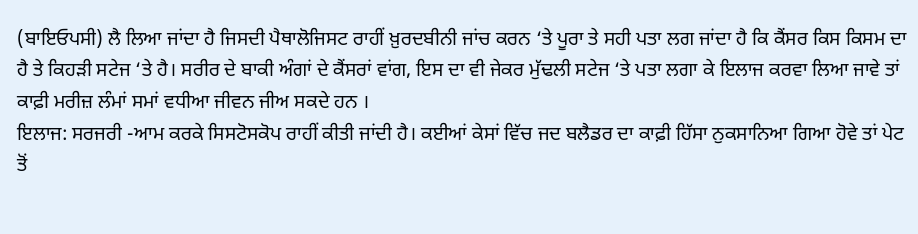(ਬਾਇਓਪਸੀ) ਲੈ ਲਿਆ ਜਾਂਦਾ ਹੈ ਜਿਸਦੀ ਪੈਥਾਲੋਜਿਸਟ ਰਾਹੀਂ ਖ਼ੁਰਦਬੀਨੀ ਜਾਂਚ ਕਰਨ ‘ਤੇ ਪੂਰਾ ਤੇ ਸਹੀ ਪਤਾ ਲਗ ਜਾਂਦਾ ਹੈ ਕਿ ਕੈਂਸਰ ਕਿਸ ਕਿਸਮ ਦਾ ਹੈ ਤੇ ਕਿਹੜੀ ਸਟੇਜ ‘ਤੇ ਹੈ। ਸਰੀਰ ਦੇ ਬਾਕੀ ਅੰਗਾਂ ਦੇ ਕੈਂਸਰਾਂ ਵਾਂਗ, ਇਸ ਦਾ ਵੀ ਜੇਕਰ ਮੁੱਢਲੀ ਸਟੇਜ ‘ਤੇ ਪਤਾ ਲਗਾ ਕੇ ਇਲਾਜ ਕਰਵਾ ਲਿਆ ਜਾਵੇ ਤਾਂ ਕਾਫ਼ੀ ਮਰੀਜ਼ ਲੰਮਾਂ ਸਮਾਂ ਵਧੀਆ ਜੀਵਨ ਜੀਅ ਸਕਦੇ ਹਨ ।
ਇਲਾਜ: ਸਰਜਰੀ -ਆਮ ਕਰਕੇ ਸਿਸਟੋਸਕੋਪ ਰਾਹੀਂ ਕੀਤੀ ਜਾਂਦੀ ਹੈ। ਕਈਆਂ ਕੇਸਾਂ ਵਿੱਚ ਜਦ ਬਲੈਡਰ ਦਾ ਕਾਫ਼ੀ ਹਿੱਸਾ ਨੁਕਸਾਨਿਆ ਗਿਆ ਹੋਵੇ ਤਾਂ ਪੇਟ ਤੋਂ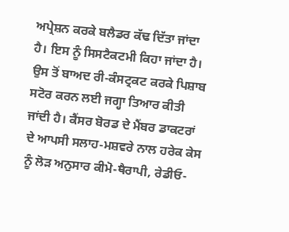ਅਪ੍ਰੇਸ਼ਨ ਕਰਕੇ ਬਲੈਡਰ ਕੱਢ ਦਿੱਤਾ ਜਾਂਦਾ ਹੈ। ਇਸ ਨੂੰ ਸਿਸਟੈਕਟਮੀ ਕਿਹਾ ਜਾਂਦਾ ਹੈ। ਉਸ ਤੋਂ ਬਾਅਦ ਰੀ-ਕੰਸਟ੍ਰਕਟ ਕਰਕੇ ਪਿਸ਼ਾਬ ਸਟੋਰ ਕਰਨ ਲਈ ਜਗ੍ਹਾ ਤਿਆਰ ਕੀਤੀ ਜਾਂਦੀ ਹੈ। ਕੈਂਸਰ ਬੋਰਡ ਦੇ ਮੈਂਬਰ ਡਾਕਟਰਾਂ ਦੇ ਆਪਸੀ ਸਲਾਹ-ਮਸ਼ਵਰੇ ਨਾਲ ਹਰੇਕ ਕੇਸ ਨੂੰ ਲੋੜ ਅਨੁਸਾਰ ਕੀਮੋ-ਥੈਰਾਪੀ, ਰੇਡੀਓ-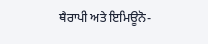ਥੈਰਾਪੀ ਅਤੇ ਇਮਿਊਨੋ-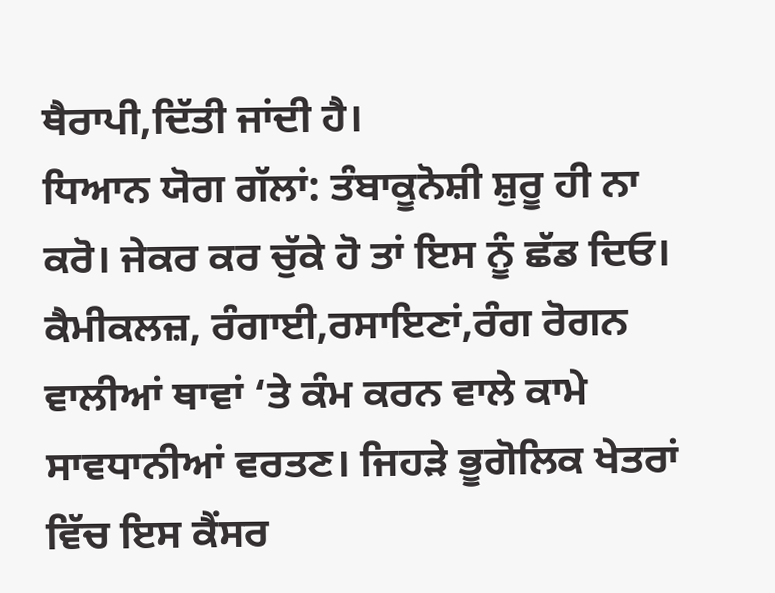ਥੈਰਾਪੀ,ਦਿੱਤੀ ਜਾਂਦੀ ਹੈ।
ਧਿਆਨ ਯੋਗ ਗੱਲਾਂ: ਤੰਬਾਕੂਨੋਸ਼ੀ ਸ਼ੁਰੂ ਹੀ ਨਾ ਕਰੋ। ਜੇਕਰ ਕਰ ਚੁੱਕੇ ਹੋ ਤਾਂ ਇਸ ਨੂੰ ਛੱਡ ਦਿਓ। ਕੈਮੀਕਲਜ਼, ਰੰਗਾਈ,ਰਸਾਇਣਾਂ,ਰੰਗ ਰੋਗਨ ਵਾਲੀਆਂ ਥਾਵਾਂ ‘ਤੇ ਕੰਮ ਕਰਨ ਵਾਲੇ ਕਾਮੇ ਸਾਵਧਾਨੀਆਂ ਵਰਤਣ। ਜਿਹੜੇ ਭੂਗੋਲਿਕ ਖੇਤਰਾਂ ਵਿੱਚ ਇਸ ਕੈਂਸਰ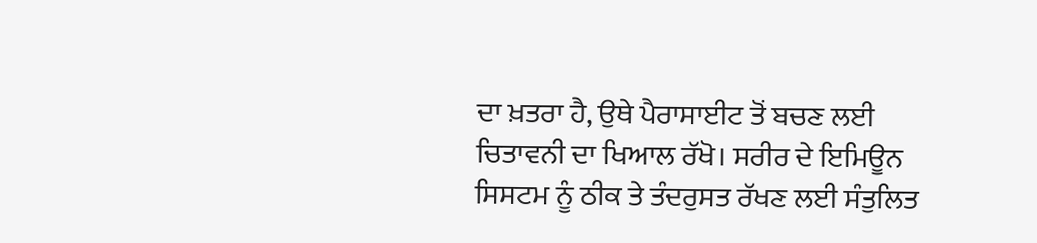ਦਾ ਖ਼ਤਰਾ ਹੈ, ਉਥੇ ਪੈਰਾਸਾਈਟ ਤੋਂ ਬਚਣ ਲਈ ਚਿਤਾਵਨੀ ਦਾ ਖਿਆਲ ਰੱਖੋ। ਸਰੀਰ ਦੇ ਇਮਿਊਨ ਸਿਸਟਮ ਨੂੰ ਠੀਕ ਤੇ ਤੰਦਰੁਸਤ ਰੱਖਣ ਲਈ ਸੰਤੁਲਿਤ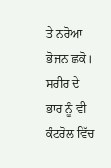ਤੇ ਨਰੋਆ ਭੋਜਨ ਛਕੋ। ਸਰੀਰ ਦੇ ਭਾਰ ਨੂੰ ਵੀ ਕੰਟਰੋਲ ਵਿੱਚ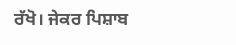ਰੱਖੋ। ਜੇਕਰ ਪਿਸ਼ਾਬ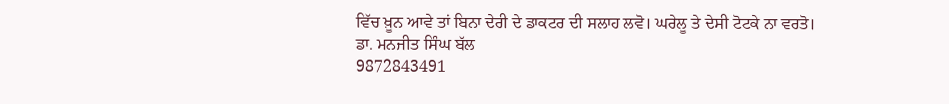ਵਿੱਚ ਖ਼ੂਨ ਆਵੇ ਤਾਂ ਬਿਨਾ ਦੇਰੀ ਦੇ ਡਾਕਟਰ ਦੀ ਸਲਾਹ ਲਵੋ। ਘਰੇਲੂ ਤੇ ਦੇਸੀ ਟੋਟਕੇ ਨਾ ਵਰਤੋ।
ਡਾ. ਮਨਜੀਤ ਸਿੰਘ ਬੱਲ
9872843491